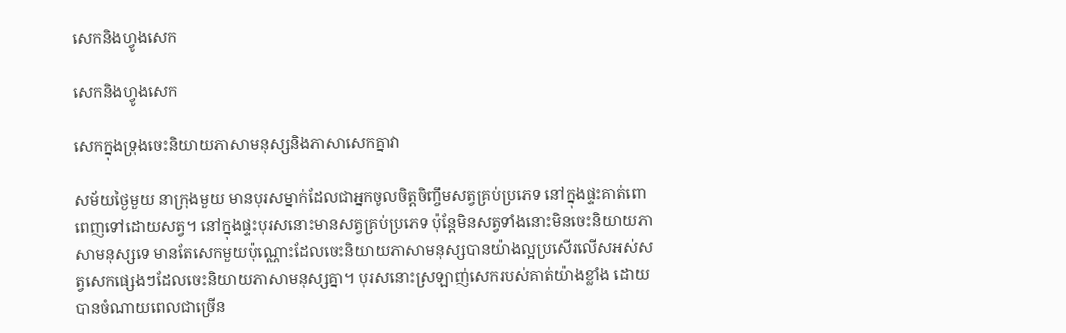សេកនិងហ្វូងសេក

សេកនិងហ្វូងសេក

សេកក្នុងទ្រុងចេះនិយាយភាសាមនុស្សនិងភាសាសេកគ្នាវា

សម័យថ្ងៃមួយ នាក្រុងមួយ មានបុរសម្នាក់ដែលជាអ្នកចូលចិត្តចិញ្ចឹមសត្វគ្រប់ប្រភេទ នៅក្នុងផ្ទះគាត់ពោពេញទៅដោយសត្វ។ នៅក្នុងផ្ទះបុរសនោះមានសត្វគ្រប់ប្រភេទ ប៉ុន្តែមិនសត្វទាំងនោះមិនចេះនិយាយភាសាមនុស្សទេ មានតែសេកមួយប៉ុណ្ណោះដែលចេះនិយាយភាសាមនុស្សបានយ៉ាងល្អប្រសើរលើសអស់សត្វសេកផ្សេងៗដែលចេះនិយាយភាសាមនុស្សគ្នា។ បុរសនោះស្រឡាញ់សេករបស់គាត់យ៉ាងខ្លាំង ដោយបានចំណាយពេលជាច្រើន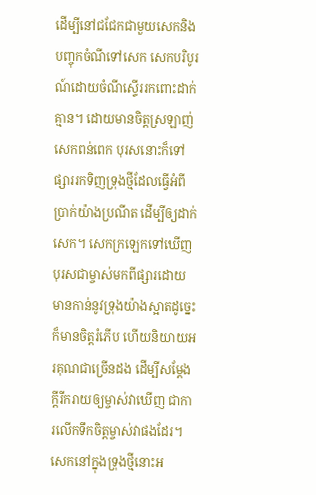ដើម្បីនៅជជែកជាមួយសេកនិងបញ្ចុកចំណីទៅសេក សេកបរិបូរណ៍ដោយចំណីស្ទើររកពោះដាក់គ្មាន។ ដោយមានចិត្តស្រឡាញ់សេកពន់ពេក បុរសនោះក៏ទៅផ្សាររកទិញទ្រុងថ្មីដែលធ្វើអំពីប្រាក់យ៉ាងប្រណីត ដើម្បីឲ្យដាក់សេក។ សេកក្រឡេកទៅឃើញបុរសជាម្ចាស់មកពីផ្សារដោយមានកាន់នូវទ្រុងយ៉ាងស្អាតដូច្នេះក៏មានចិត្តរំភើប ហើយនិយាយអរគុណជាច្រើនដង ដើម្បីសម្ដែងក្ដីរីករាយឲ្យម្ចាស់វាឃើញ ជាការលើកទឹកចិត្តម្ចាស់វាផងដែរ។ សេកនៅក្នុងទ្រុងថ្មីនោះអ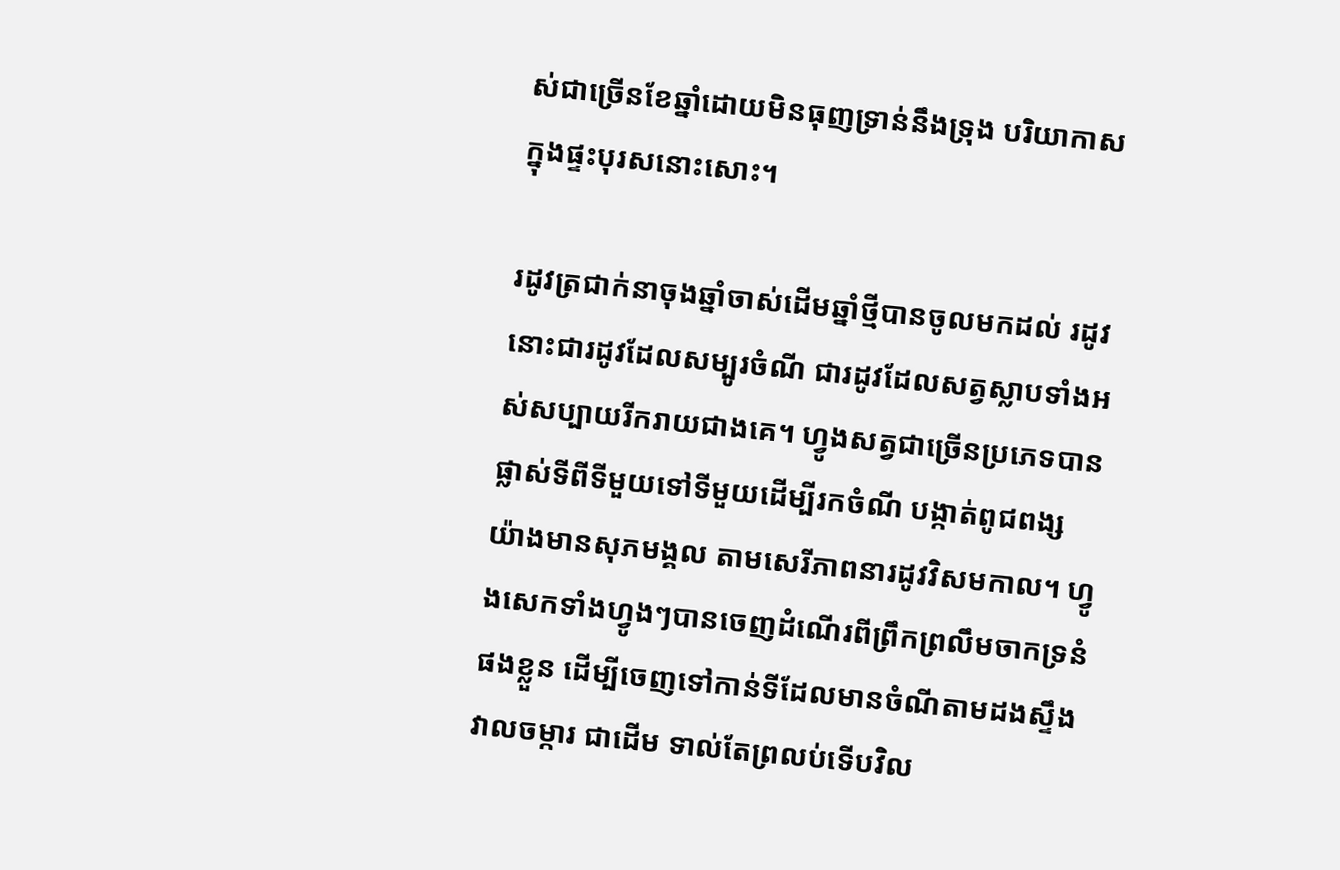ស់ជាច្រើនខែឆ្នាំដោយមិនធុញទ្រាន់នឹងទ្រុង បរិយាកាសក្នុងផ្ទះបុរសនោះសោះ។

រដូវត្រជាក់នាចុងឆ្នាំចាស់ដើមឆ្នាំថ្មីបានចូលមកដល់ រដូវនោះជារដូវដែលសម្បូរចំណី ជារដូវដែលសត្វស្លាបទាំងអស់សប្បាយរីករាយជាងគេ។ ហ្វូងសត្វជាច្រើនប្រភេទបានផ្លាស់ទីពីទីមួយទៅទីមួយដើម្បីរកចំណី បង្កាត់ពូជពង្ស យ៉ាងមានសុភមង្គល តាមសេរីភាពនារដូវវិសមកាល។ ហ្វូងសេកទាំងហ្វូងៗបានចេញដំណើរពីព្រឹកព្រលឹមចាកទ្រនំផងខ្លួន ដើម្បីចេញទៅកាន់ទីដែលមានចំណីតាមដងស្ទឹង វាលចម្ការ ជាដើម ទាល់តែព្រលប់ទើបវិល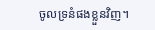ចូលទ្រនំផងខ្លួនវិញ។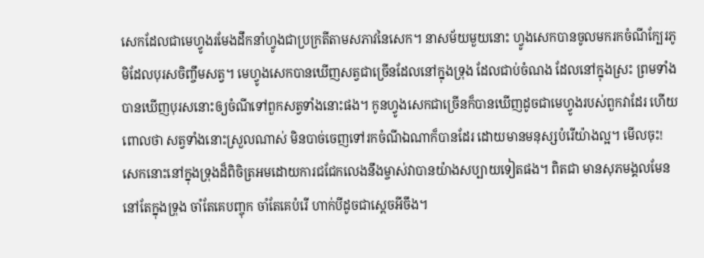សេកដែលជាមេហ្វូងរមែងដឹកនាំហ្វូងជាប្រក្រតីតាមសភាវនៃសេក។ នាសម័យមួយនោះ ហ្វូងសេកបានចូលមករកចំណីក្បែរភូមិដែលបុរសចិញ្ចឹមសត្វ។ មេហ្វូងសេកបានឃើញសត្វជាច្រើនដែលនៅក្នុងទ្រុង ដែលជាប់ចំណង ដែលនៅក្នុងស្រះ ព្រមទាំងបានឃើញបុរសនោះឲ្យចំណីទៅពួកសត្វទាំងនោះផង។ កូនហ្វូងសេកជាច្រើនក៏បានឃើញដូចជាមេហ្វូងរបស់ពួកវាដែរ ហើយពោលថា សត្វទាំងនោះស្រួលណាស់ មិនបាច់ចេញទៅរកចំណីឯណាក៏បានដែរ ដោយមានមនុស្សបំរើយ៉ាងល្អ។ មើលចុះ! សេកនោះនៅក្នុងទ្រុងដ៏ពិចិត្រអមដោយការជជែកលេងនឹងម្ចាស់វាបានយ៉ាងសប្បាយទៀតផង។ ពិតជា មានសុភមង្គលមែន នៅតែក្នុងទ្រុង ចាំតែគេបញ្ចុក ចាំតែគេបំរើ ហាក់បីដូចជាស្ដេចអីចឹង។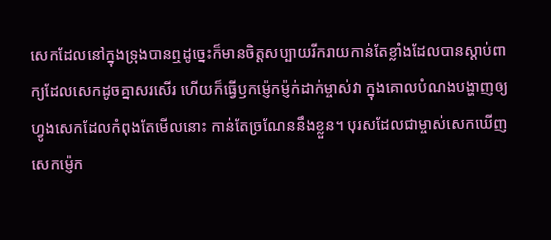សេកដែលនៅក្នុងទ្រុងបានឮដូច្នេះក៏មានចិត្តសប្បាយរីករាយកាន់តែខ្លាំងដែលបានស្ដាប់ពាក្យដែលសេកដូចគ្នាសរសើរ ហើយក៏ធ្វើឫកម្ញ៉េកម្ញ៉ក់ដាក់ម្ចាស់វា ក្នុងគោលបំណងបង្ហាញឲ្យហ្វូងសេកដែលកំពុងតែមើលនោះ កាន់តែច្រណែននឹងខ្លួន។ បុរសដែលជាម្ចាស់សេកឃើញសេកម្ញ៉េក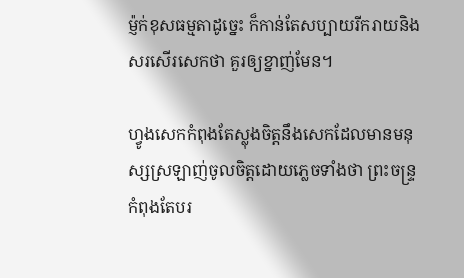ម្ញ៉ក់ខុសធម្មតាដូច្នេះ ក៏កាន់តែសប្បាយរីករាយនិងសរសើរសេកថា គួរឲ្យខ្នាញ់មែន។

ហ្វូងសេកកំពុងតែស្លុងចិត្តនឹងសេកដែលមានមនុស្សស្រឡាញ់ចូលចិត្តដោយភ្លេចទាំងថា ព្រះចន្ទ្រកំពុងតែបរ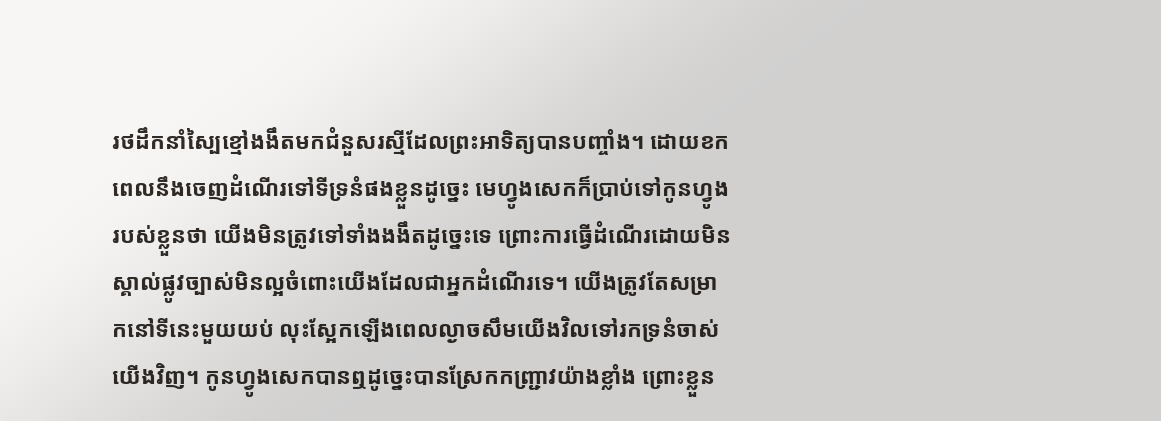រថដឹកនាំស្បៃខ្មៅងងឹតមកជំនួសរស្មីដែលព្រះអាទិត្យបានបញ្ចាំង។ ដោយខកពេលនឹងចេញដំណើរទៅទីទ្រនំផងខ្លួនដូច្នេះ មេហ្វូងសេកក៏ប្រាប់ទៅកូនហ្វូងរបស់ខ្លួនថា យើងមិនត្រូវទៅទាំងងងឹតដូច្នេះទេ ព្រោះការធ្វើដំណើរដោយមិនស្គាល់ផ្លូវច្បាស់មិនល្អចំពោះយើងដែលជាអ្នកដំណើរទេ។ យើងត្រូវតែសម្រាកនៅទីនេះមួយយប់ លុះស្អែកឡើងពេលល្ងាចសឹមយើងវិលទៅរកទ្រនំចាស់យើងវិញ។ កូនហ្វូងសេកបានឮដូច្នេះបានស្រែកកញ្ជ្រាវយ៉ាងខ្លាំង ព្រោះខ្លួន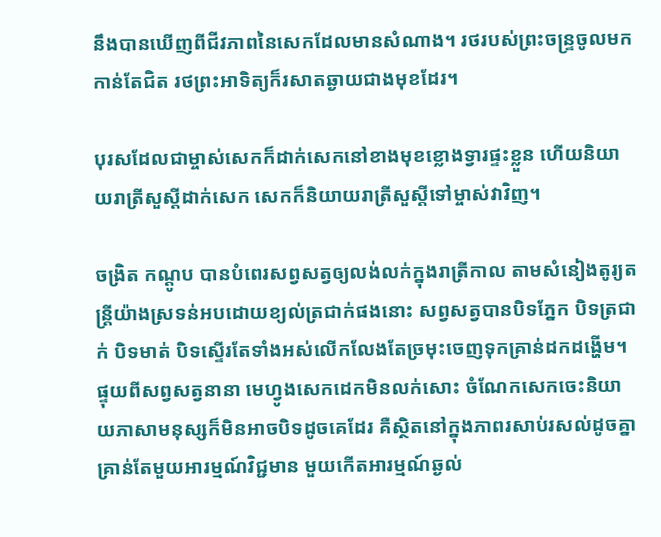នឹងបានឃើញពីជីវភាពនៃសេកដែលមានសំណាង។ រថរបស់ព្រះចន្ទ្រចូលមកកាន់តែជិត រថព្រះអាទិត្យក៏រសាតឆ្ងាយជាងមុខដែរ។

បុរសដែលជាម្ចាស់សេកក៏ដាក់សេកនៅខាងមុខខ្លោងទ្វារផ្ទះខ្លួន ហើយនិយាយរាត្រីសួស្តីដាក់សេក សេកក៏និយាយរាត្រីសួស្តីទៅម្ចាស់វាវិញ។

ចង្រិត កណ្ដូប បានបំពេរសព្វសត្វឲ្យលង់លក់ក្នុងរាត្រីកាល តាមសំនៀងតូរ្យតន្ត្រីយ៉ាងស្រទន់អបដោយខ្យល់ត្រជាក់ផងនោះ សព្វសត្វបានបិទភ្នែក បិទត្រជាក់ បិទមាត់ បិទស្ទើរតែទាំងអស់លើកលែងតែច្រមុះចេញទុកគ្រាន់ដកដង្ហើម។ ផ្ទុយពីសព្វសត្វនានា មេហ្វូងសេកដេកមិនលក់សោះ ចំណែកសេកចេះនិយាយភាសាមនុស្សក៏មិនអាចបិទដូចគេដែរ គឺស្ថិតនៅក្នុងភាពរសាប់រសល់ដូចគ្នា គ្រាន់តែមួយអារម្មណ៍វិជ្ជមាន មួយកើតអារម្មណ៍ឆ្ងល់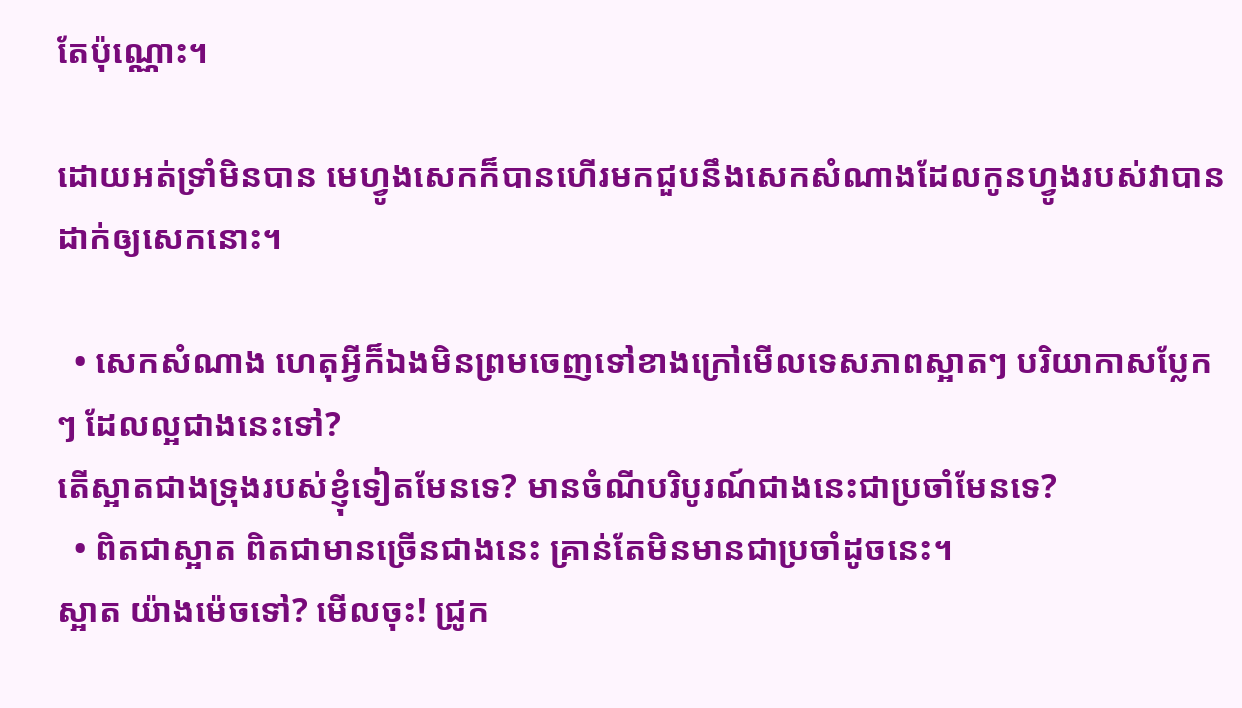តែប៉ុណ្ណោះ។

ដោយអត់ទ្រាំមិនបាន មេហ្វូងសេកក៏បានហើរមកជួបនឹងសេកសំណាងដែលកូនហ្វូងរបស់វាបានដាក់ឲ្យសេកនោះ។

  • សេកសំណាង ហេតុអ្វីក៏ឯងមិនព្រមចេញទៅខាងក្រៅមើលទេសភាពស្អាតៗ បរិយាកាសប្លែកៗ ដែលល្អជាងនេះទៅ?
តើស្អាតជាងទ្រុងរបស់ខ្ញុំទៀតមែនទេ? មានចំណីបរិបូរណ៍ជាងនេះជាប្រចាំមែនទេ?
  • ពិតជាស្អាត ពិតជាមានច្រើនជាងនេះ គ្រាន់តែមិនមានជាប្រចាំដូចនេះ។
ស្អាត យ៉ាងម៉េចទៅ? មើលចុះ! ជ្រូក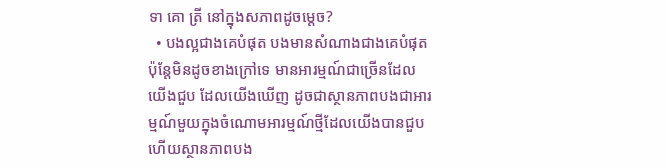ទា គោ ត្រី នៅក្នុងសភាពដូចម្ដេច?
  • បងល្អជាងគេបំផុត បងមានសំណាងជាងគេបំផុត ប៉ុន្តែមិនដូចខាងក្រៅទេ មានអារម្មណ៍ជាច្រើនដែលយើងជួប ដែលយើងឃើញ ដូចជាស្ថានភាពបងជាអារម្មណ៍មួយក្នុងចំណោមអារម្មណ៍ថ្មីដែលយើងបានជួប ហើយស្ថានភាពបង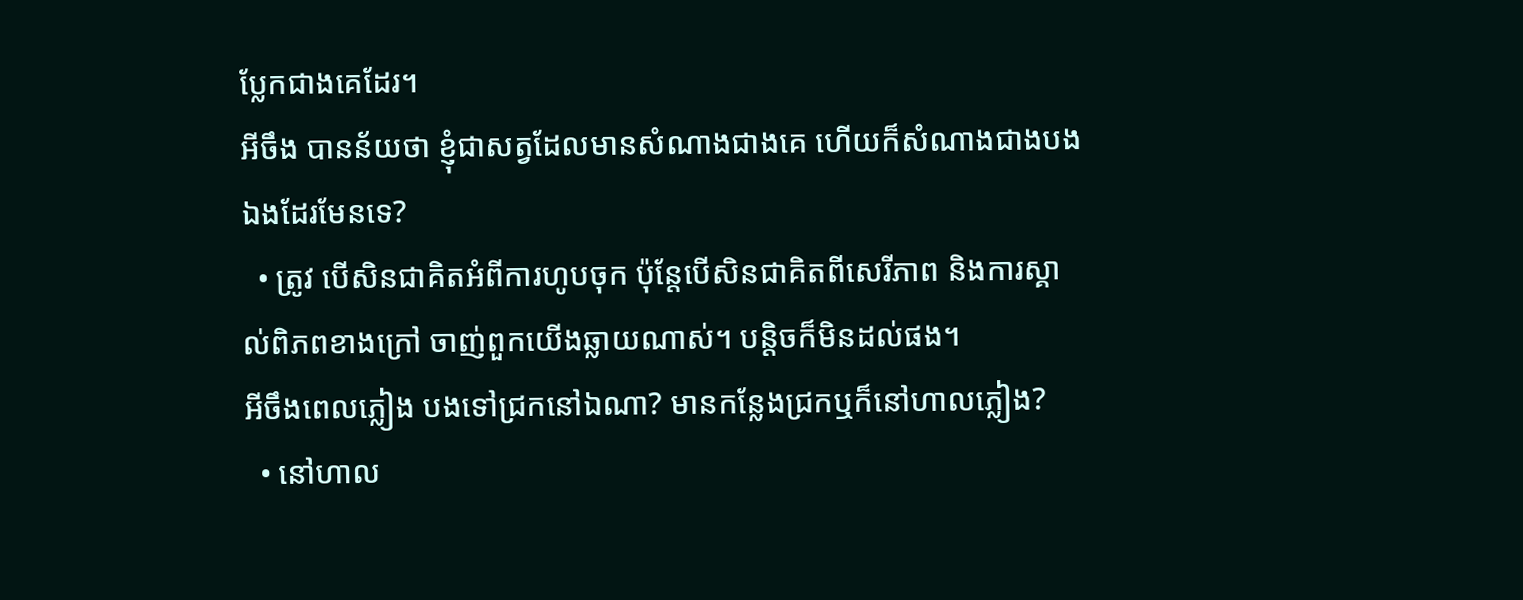ប្លែកជាងគេដែរ។
អីចឹង បានន័យថា ខ្ញុំជាសត្វដែលមានសំណាងជាងគេ ហើយក៏សំណាងជាងបងឯងដែរមែនទេ?
  • ត្រូវ បើសិនជាគិតអំពីការហូបចុក ប៉ុន្តែបើសិនជាគិតពីសេរីភាព និងការស្គាល់ពិភពខាងក្រៅ ចាញ់ពួកយើងឆ្លាយណាស់។ បន្តិចក៏មិនដល់ផង។
អីចឹងពេលភ្លៀង បងទៅជ្រកនៅឯណា? មានកន្លែងជ្រកឬក៏នៅហាលភ្លៀង?
  • នៅហាល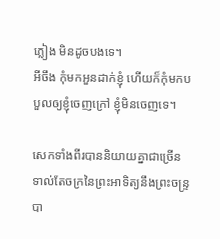ភ្លៀង មិនដូចបងទេ។
អីចឹង កុំមកអួនដាក់ខ្ញុំ ហើយក៏កុំមកបបួលឲ្យខ្ញុំចេញក្រៅ ខ្ញុំមិនចេញទេ។

សេកទាំងពីរបាននិយាយគ្នាជាច្រើនទាល់តែចក្រនៃព្រះអាទិត្យនឹងព្រះចន្ទ្របា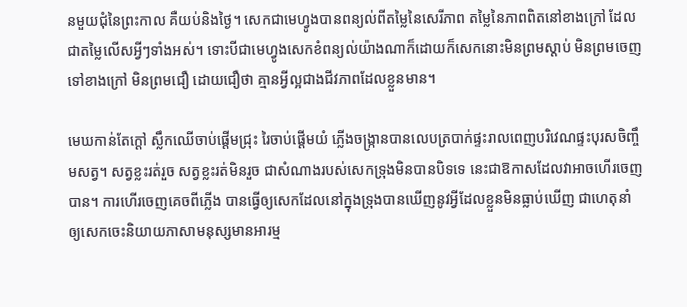នមួយជុំនៃព្រះកាល គឺយប់និងថ្ងៃ។ សេកជាមេហ្វូងបានពន្យល់ពីតម្លៃនៃសេរីភាព តម្លៃនៃភាពពិតនៅខាងក្រៅ ដែលជាតម្លៃលើសអ្វីៗទាំងអស់។ ទោះបីជាមេហ្វូងសេកខំពន្យល់យ៉ាងណាក៏ដោយក៏សេកនោះមិនព្រមស្ដាប់ មិនព្រមចេញទៅខាងក្រៅ មិនព្រមជឿ ដោយជឿថា គ្មានអ្វីល្អជាងជីវភាពដែលខ្លួនមាន។

មេឃកាន់តែក្ដៅ ស្លឹកឈើចាប់ផ្ដើមជ្រុះ រៃចាប់ផ្ដើមយំ ភ្លើងចង្ក្រានបានលេបត្របាក់ផ្ទះរាលពេញបរិវេណផ្ទះបុរសចិញ្ចឹមសត្វ។ សត្វខ្លះរត់រួច សត្វខ្លះរត់មិនរួច ជាសំណាងរបស់សេកទ្រុងមិនបានបិទទេ នេះជាឱកាសដែលវាអាចហើរចេញបាន។ ការហើរចេញគេចពីភ្លើង បានធ្វើឲ្យសេកដែលនៅក្នុងទ្រុងបានឃើញនូវអ្វីដែលខ្លួនមិនធ្លាប់ឃើញ ជាហេតុនាំឲ្យសេកចេះនិយាយភាសាមនុស្សមានអារម្ម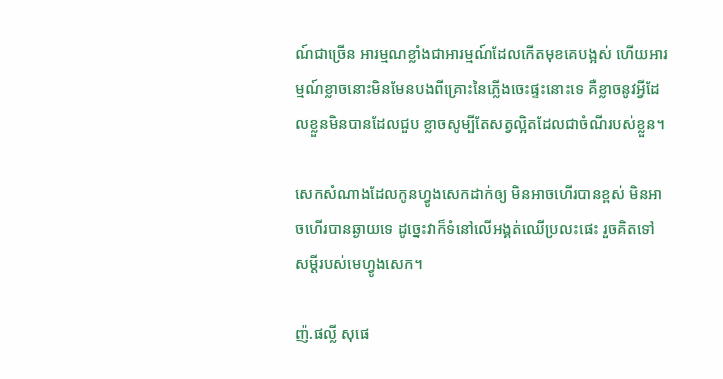ណ៍ជាច្រើន អារម្មណខ្លាំងជាអារម្មណ៍ដែលកើតមុខគេបង្អស់ ហើយអារម្មណ៍ខ្លាចនោះមិនមែនបងពីគ្រោះនៃភ្លើងចេះផ្ទះនោះទេ គឺខ្លាចនូវអ្វីដែលខ្លួនមិនបានដែលជួប ខ្លាចសូម្បីតែសត្វល្អិតដែលជាចំណីរបស់ខ្លួន។

សេកសំណាងដែលកូនហ្វូងសេកដាក់ឲ្យ មិនអាចហើរបានខ្ពស់ មិនអាចហើរបានឆ្ងាយទេ ដូច្នេះវាក៏ទំនៅលើអង្គត់ឈើប្រលះផេះ រួចគិតទៅសម្ដីរបស់មេហ្វូងសេក។

ញ៉.ផល្លី សុផេ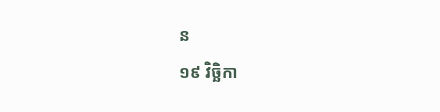ន
១៩ វិច្ឆិកា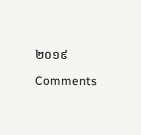២០១៩

Comments